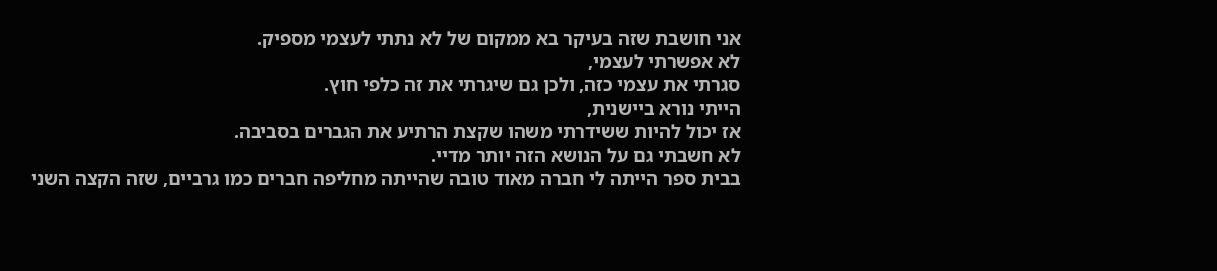אני חושבת שזה בעיקר בא ממקום של לא נתתי לעצמי מספיק.
לא אפשרתי לעצמי,
סגרתי את עצמי כזה, ולכן גם שיגרתי את זה כלפי חוץ.
הייתי נורא ביישנית,
אז יכול להיות ששידרתי משהו שקצת הרתיע את הגברים בסביבה.
לא חשבתי גם על הנושא הזה יותר מדיי.
בבית ספר הייתה לי חברה מאוד טובה שהייתה מחליפה חברים כמו גרביים, שזה הקצה השני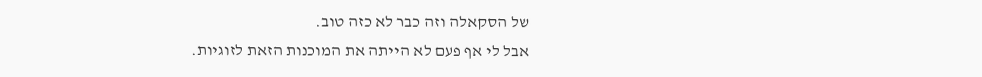של הסקאלה וזה כבר לא כזה טוב.
אבל לי אף פעם לא הייתה את המוכנות הזאת לזוגיות.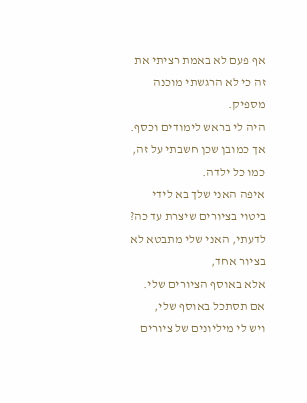אף פעם לא באמת רציתי את זה כי לא הרגשתי מוכנה מספיק.
היה לי בראש לימודים וכסף.
אך כמובן שכן חשבתי על זה, כמו כל ילדה.
איפה האני שלך בא לידי ביטוי בציורים שיצרת עד כה?
לדעתי, האני שלי מתבטא לא בציור אחד,
אלא באוסף הציורים שלי.
אם תסתכל באוסף שלי,
ויש לי מיליונים של ציורים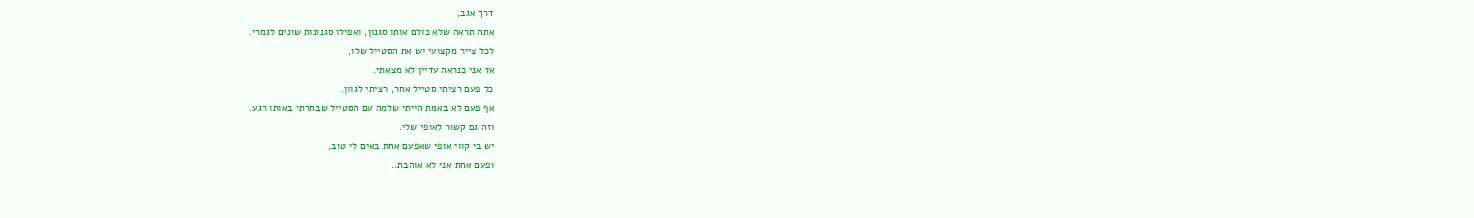דרך אגב,
אתה תראה שלא כולם אותו סגנון, ואפילו סגנונות שונים לגמרי.
לכל צייר מקצועי יש את הסטייל שלו,
אז אני כנראה עדיין לא מצאתי.
כל פעם רציתי סטייל אחר, רציתי לגוון.
אף פעם לא באמת הייתי שלמה עם הסטייל שבחרתי באותו רגע.
וזה גם קשור לאופי שלי.
יש בי קווי אופי שאפעם אחת באים לי טוב,
ופעם אחת אני לא אוהבת..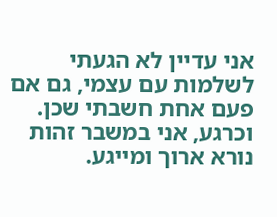אני עדיין לא הגעתי לשלמות עם עצמי, גם אם פעם אחת חשבתי שכן.
וכרגע, אני במשבר זהות נורא ארוך ומייגע.